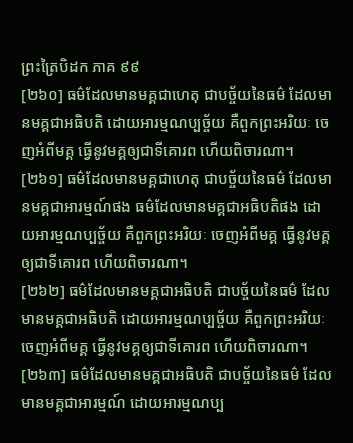ព្រះត្រៃបិដក ភាគ ៩៩
[២៦០] ធម៌ដែលមានមគ្គជាហេតុ ជាបច្ច័យនៃធម៌ ដែលមានមគ្គជាអធិបតិ ដោយអារម្មណប្បច្ច័យ គឺពួកព្រះអរិយៈ ចេញអំពីមគ្គ ធ្វើនូវមគ្គឲ្យជាទីគោរព ហើយពិចារណា។
[២៦១] ធម៌ដែលមានមគ្គជាហេតុ ជាបច្ច័យនៃធម៌ ដែលមានមគ្គជាអារម្មណ៍ផង ធម៌ដែលមានមគ្គជាអធិបតិផង ដោយអារម្មណប្បច្ច័យ គឺពួកព្រះអរិយៈ ចេញអំពីមគ្គ ធ្វើនូវមគ្គឲ្យជាទីគោរព ហើយពិចារណា។
[២៦២] ធម៌ដែលមានមគ្គជាអធិបតិ ជាបច្ច័យនៃធម៌ ដែលមានមគ្គជាអធិបតិ ដោយអារម្មណប្បច្ច័យ គឺពួកព្រះអរិយៈ ចេញអំពីមគ្គ ធ្វើនូវមគ្គឲ្យជាទីគោរព ហើយពិចារណា។
[២៦៣] ធម៌ដែលមានមគ្គជាអធិបតិ ជាបច្ច័យនៃធម៌ ដែលមានមគ្គជាអារម្មណ៍ ដោយអារម្មណប្ប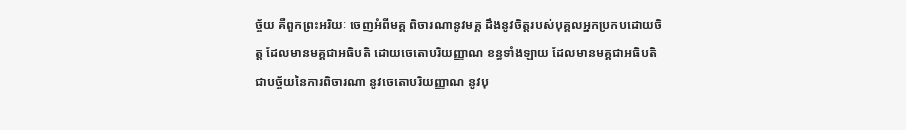ច្ច័យ គឺពួកព្រះអរិយៈ ចេញអំពីមគ្គ ពិចារណានូវមគ្គ ដឹងនូវចិត្តរបស់បុគ្គលអ្នកប្រកបដោយចិត្ត ដែលមានមគ្គជាអធិបតិ ដោយចេតោបរិយញ្ញាណ ខន្ធទាំងឡាយ ដែលមានមគ្គជាអធិបតិ ជាបច្ច័យនៃការពិចារណា នូវចេតោបរិយញ្ញាណ នូវបុ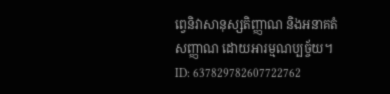ព្វេនិវាសានុស្សតិញ្ញាណ និងអនាគតំសញ្ញាណ ដោយអារម្មណប្បច្ច័យ។
ID: 637829782607722762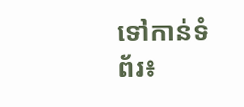ទៅកាន់ទំព័រ៖